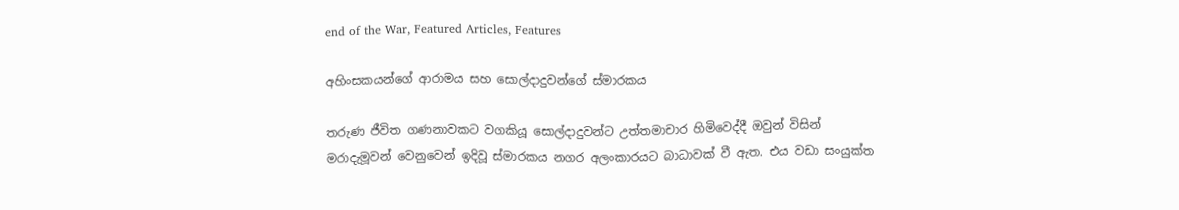end of the War, Featured Articles, Features

අහිංසකයන්ගේ ආරාමය සහ සොල්දාදුවන්ගේ ස්මාරකය

තරුණ ජීවිත ගණනාවකට වගකියූ සොල්දාදුවන්ට උත්තමාචාර හිමිවෙද්දී ඔවුන් විසින් මරාදැමූවන් වෙනුවෙන් ඉදිවූ ස්මාරකය නගර අලංකාරයට බාධාවක් වී ඇත. එය වඩා සංයුක්ත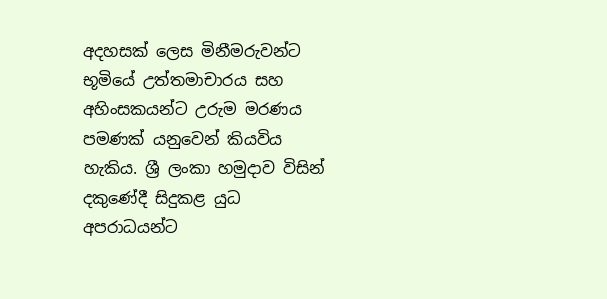අදහසක් ලෙස මිනීමරුවන්ට භූමියේ උත්තමාචාරය සහ අහිංසකයන්ට උරුම මරණය පමණක් යනුවෙන් කියවිය හැකිය. ශ්‍රී ලංකා හමුදාව විසින් දකුණේදී සිදුකළ යුධ අපරාධයන්ට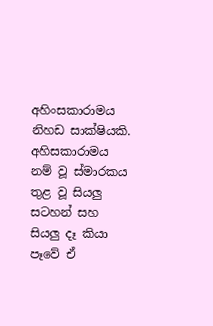අහිංසකාරාමය නිහඩ සාක්ෂියකි. අහිසකාරාමය නම් වූ ස්මාරකය තුළ වූ සියලු සටහන් සහ සියලු දෑ කියා පෑවේ ඒ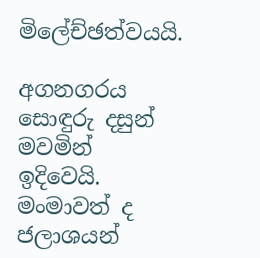මිලේච්ඡත්වයයි.

අගනගරය සොඳුරු දසුන් මවමින් ඉදිවෙයි. මංමාවත් ද ජලාශයන්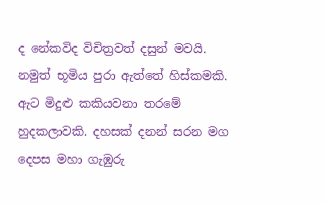ද නේකවිද විචිත්‍රවත් දසුන් මවයි. නමුත් භූමිය පුරා ඇත්තේ හිස්කමකි. ඇට මිදුළු කකියවනා තරමේ හුදකලාවකි. දහසක් දනන් සරන මග දෙපස මහා ගැඹුරු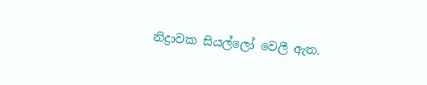නිද්‍රාවක සියල්ලෝ වෙලී ඇත.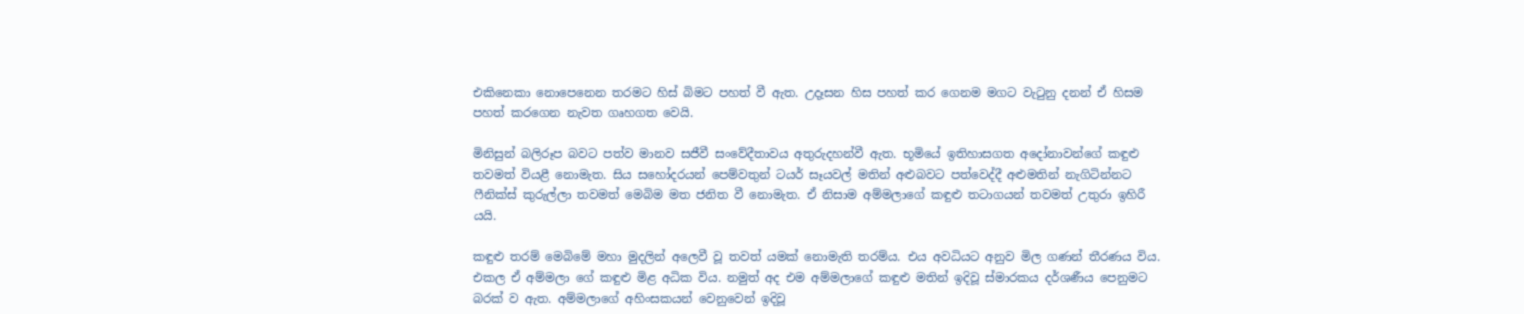එකිනෙකා නොපෙනෙන තරමට හිස් බිමට පහත් වී ඇත. උදෑසන හිස පහත් කර ගෙනම මගට වැටුනු දනන් ඒ හිසම පහත් කරගෙන නැවත ගෘහගත වෙයි.

මිනිසුන් බලිරූප බවට පත්ව මානව සජීවී සංවේදීතාවය අතුරුදහන්වී ඇත. භූමියේ ඉතිහාසගත අදෝනාවන්ගේ කඳුළු තවමත් වියළී නොමැත. සිය සහෝදරයන් පෙම්වතුන් ටයර් සෑයවල් මතින් අළුබවට පත්වෙද්දී අළුමතින් නැගිටින්නට ෆීනික්ස් කුරුල්ලා තවමත් මෙබිම මත ජනිත වී නොමැත. ඒ නිසාම අම්මලාගේ කඳුළු තටාගයන් තවමත් උතුරා ඉහිරී යයි.

කඳුළු තරම් මෙබිමේ මහා මුදලින් අලෙවී වූ තවත් යමක් නොමැති තරම්ය. එය අවධියට අනුව මිල ගණන් තීරණය විය. එකල ඒ අම්මලා ගේ කඳුළු මිළ අධික විය. නමුත් අද එම අම්මලාගේ කඳුළු මතින් ඉදිවූ ස්මාරකය දර්ශණීය පෙනුමට බරක් ව ඇත. අම්මලාගේ අහිංසකයන් වෙනුවෙන් ඉදිවූ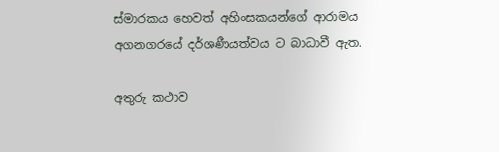ස්මාරකය හෙවත් අහිංසකයන්ගේ ආරාමය අගනගරයේ දර්ශණීයත්වය ට බාධාවී ඇත.

අතුරු කථාව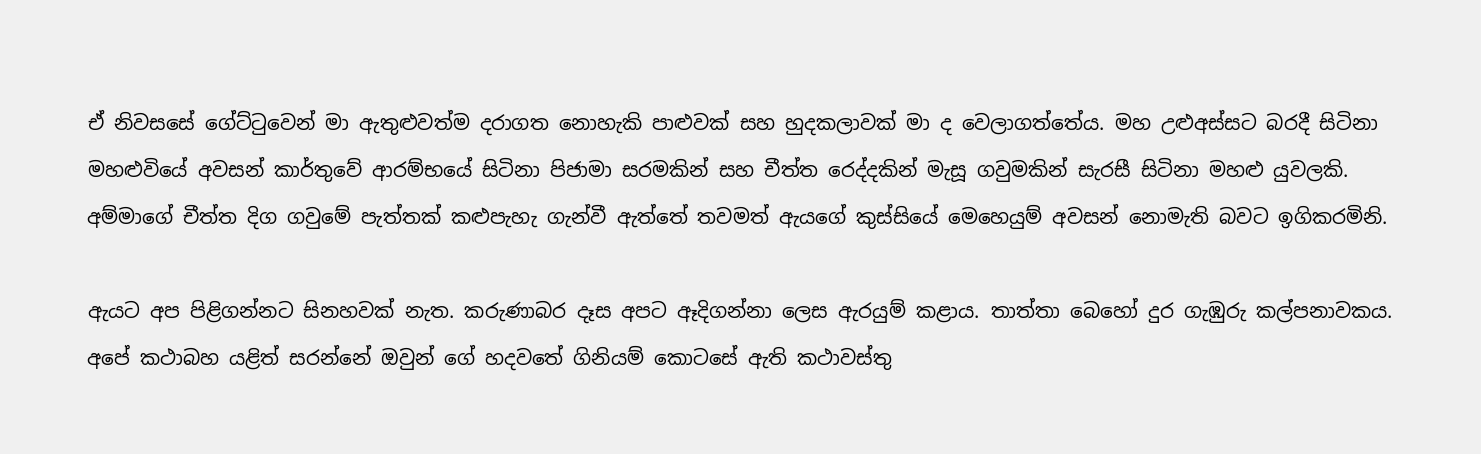ඒ නිවසසේ ගේට්ටුවෙන් මා ඇතුළුවත්ම දරාගත නොහැකි පාළුවක් සහ හුදකලාවක් මා ද වෙලාගත්තේය. මහ උළුඅස්සට බරදී සිටිනා මහළුවියේ අවසන් කාර්තුවේ ආරම්භයේ සිටිනා පිජාමා සරමකින් සහ චීත්ත රෙද්දකින් මැසූ ගවුමකින් සැරසී සිටිනා මහළු යුවලකි. අම්මාගේ චීත්ත දිග ගවුමේ පැත්තක් කළුපැහැ ගැන්වී ඇත්තේ තවමත් ඇයගේ කුස්සියේ මෙහෙයුම් අවසන් නොමැති බවට ඉගිකරමිනි.

ඇයට අප පිළිගන්නට සිනහවක් නැත. කරුණාබර දෑස අපට ඈදිගන්නා ලෙස ඇරයුම් කළාය. තාත්තා බෙහෝ දුර ගැඹුරු කල්පනාවකය. අපේ කථාබහ යළිත් සරන්නේ ඔවුන් ගේ හදවතේ ගිනියම් කොටසේ ඇති කථාවස්තු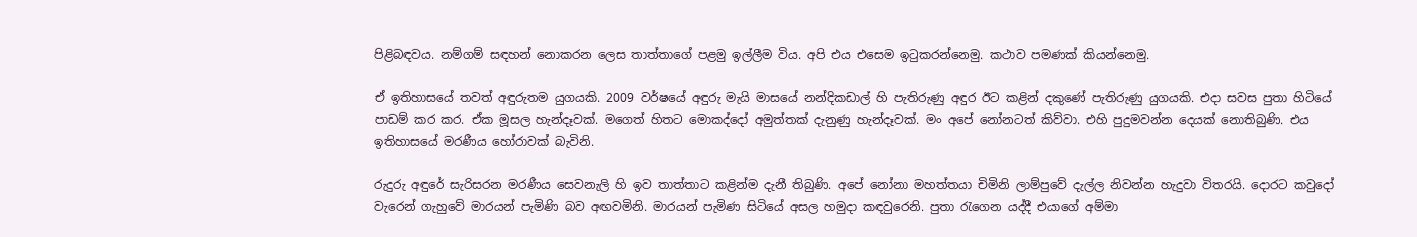පිළිබඳවය. නම්ගම් සඳහන් නොකරන ලෙස තාත්තාගේ පළමු ඉල්ලීම විය. අපි එය එසෙම ඉටුකරන්නෙමු. කථාව පමණක් කියන්නෙමු.

ඒ ඉතිහාසයේ තවත් අඳුරුතම යුගයකි. 2009 වර්ෂයේ අඳුරු මැයි මාසයේ නන්දිකඩාල් හි පැතිරුණු අඳුර ඊට කළින් දකුණේ පැතිරුණු යුගයකි. එදා සවස පුතා හිටියේ පාඩම් කර කර. ඒක මූසල හැන්දෑවක්. මගෙත් හිතට මොකද්දෝ අමුත්තක් දැනුණු හැන්දෑවක්. මං අපේ නෝනටත් කිව්වා. එහි පුදුමවන්න දෙයක් නොතිබුණි. එය ඉතිහාසයේ මරණීය හෝරාවක් බැවිනි.

රුදුරු අඳුරේ සැරිසරන මරණීය සෙවනැලි හි ඉව තාත්තාට කළින්ම දැනී තිබුණි. අපේ නෝනා මහත්තයා චිමිනි ලාම්පුවේ දැල්ල නිවන්න හැදුවා විතරයි. දොරට කවුදෝ වැරෙන් ගැහුවේ මාරයන් පැමිණි බව අඟවමිනි. මාරයන් පැමිණ සිටියේ අසල හමුදා කඳවුරෙනි. පුතා රැගෙන යද්දී එයාගේ අම්මා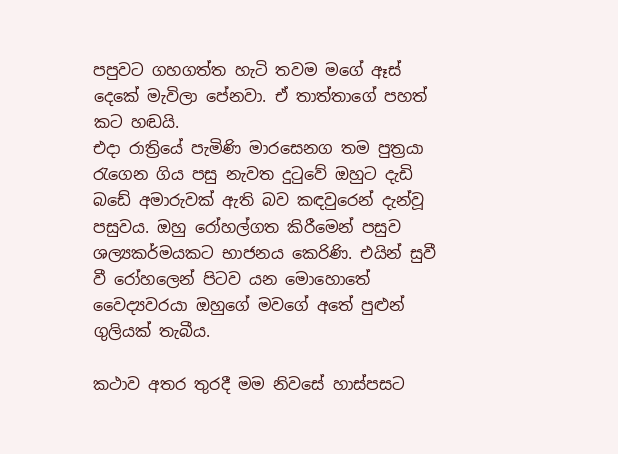පපුවට ගහගත්ත හැටි තවම මගේ ඈස් දෙකේ මැවිලා පේනවා. ඒ තාත්තාගේ පහත් කට හඬයි.
එදා රාත්‍රියේ පැමිණි මාරසෙනග තම පුත්‍රයා රැගෙන ගිය පසු නැවත දුටුවේ ඔහුට දැඩි බඩේ අමාරුවක් ඇති බව කඳවුරෙන් දැන්වූ පසුවය. ඔහු රෝහල්ගත කිරීමෙන් පසුව ශල්‍යකර්මයකට භාජනය කෙරිණි. එයින් සුවී වී රෝහලෙන් පිටව යන මොහොතේ වෛද්‍යවරයා ඔහුගේ මවගේ අතේ පුළුන් ගුලියක් තැබීය.

කථාව අතර තුරදී මම නිවසේ හාස්පසට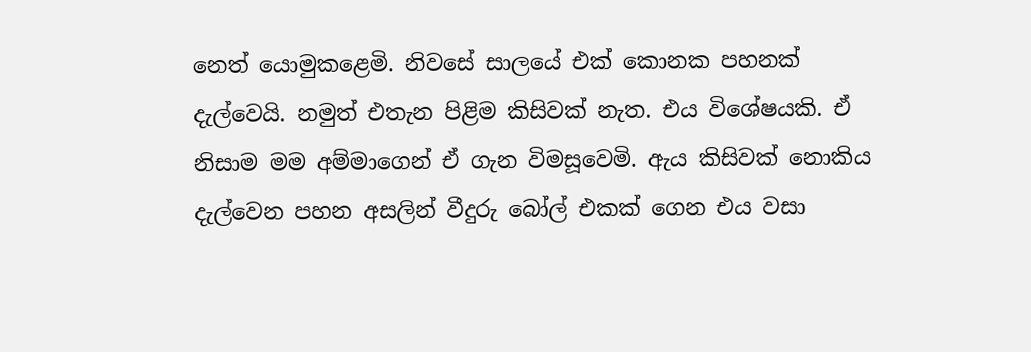නෙත් යොමුකළෙමි. නිවසේ සාලයේ එක් කොනක පහනක් දැල්වෙයි. නමුත් එතැන පිළිම කිසිවක් නැත. එය විශේෂයකි. ඒ නිසාම මම අම්මාගෙන් ඒ ගැන විමසූවෙමි. ඇය කිසිවක් නොකිය දැල්වෙන පහන අසලින් වීදුරු බෝල් එකක් ගෙන එය වසා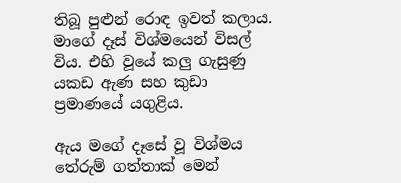තිබූ පුළුන් රොඳ ඉවත් කලාය. මාගේ දෑස් විශ්මයෙන් විසල් විය. එහි වූයේ කලු ගැසුණු යකඩ ඇණ සහ කුඩා ප්‍රමාණයේ යගුළිය.

ඇය මගේ දෑසේ වූ විශ්මය තේරුම් ගත්තාක් මෙන්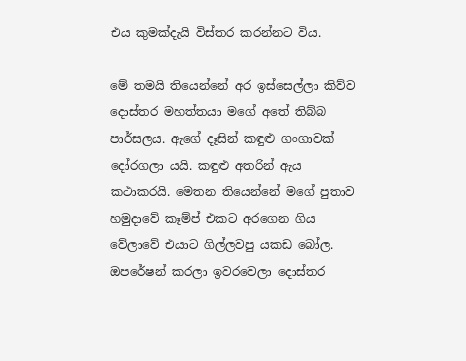එය කුමක්දැයි විස්තර කරන්නට විය.

මේ තමයි තියෙන්නේ අර ඉස්සෙල්ලා කිව්ව දොස්තර මහත්තයා මගේ අතේ තිබ්බ පාර්සලය. ඇගේ දෑසින් කඳුළු ගංගාවක් දෝරගලා යයි. කඳුළු අතරින් ඇය කථාකරයි. මෙතන තියෙන්නේ මගේ පුතාව හමුදාවේ කෑම්ප් එකට අරගෙන ගිය වේලාවේ එයාට ගිල්ලවපු යකඩ බෝල. ඔපරේෂන් කරලා ඉවරවෙලා දොස්තර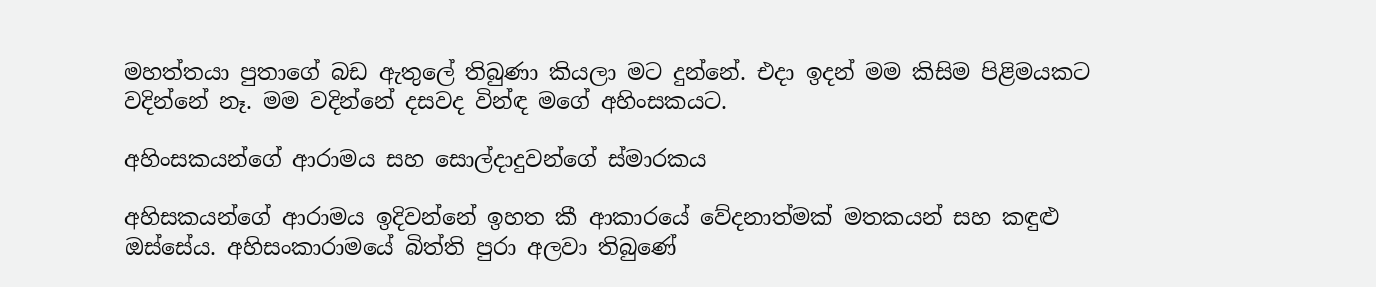මහත්තයා පුතාගේ බඩ ඇතුලේ තිබුණා කියලා මට දුන්නේ. එදා ඉදන් මම කිසිම පිළිමයකට වදින්නේ නෑ. මම වදින්නේ දසවද වින්ඳ මගේ අහිංසකයට.

අහිංසකයන්ගේ ආරාමය සහ සොල්දාදුවන්ගේ ස්මාරකය

අහිසකයන්ගේ ආරාමය ඉදිවන්නේ ඉහත කී ආකාරයේ වේදනාත්මක් මතකයන් සහ කඳුළු ඔස්සේය. අහිසංකාරාමයේ බිත්ති පුරා අලවා තිබුණේ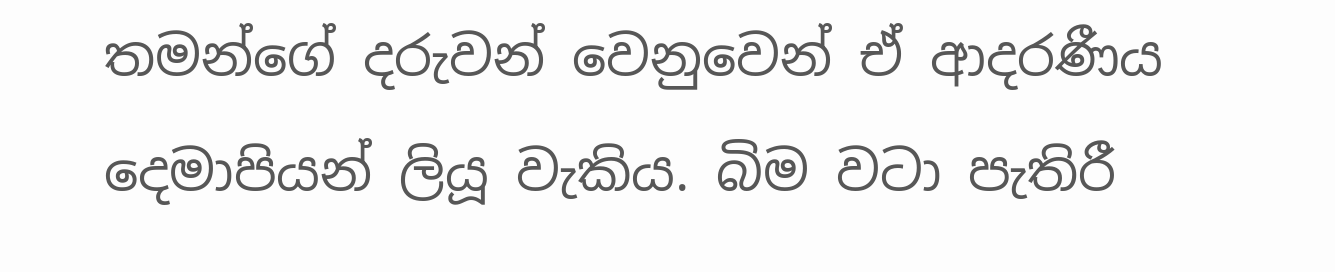තමන්ගේ දරුවන් වෙනුවෙන් ඒ ආදරණීය දෙමාපියන් ලියූ වැකිය. බිම වටා පැතිරී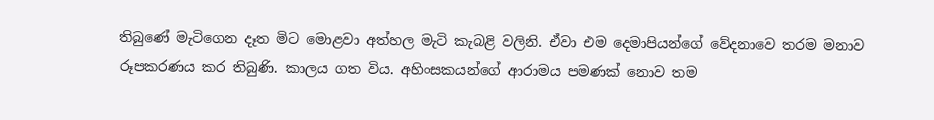තිබුණේ මැටිගෙන දෑත මිට මොළවා අත්හල මැටි කැබළි වලිනි. ඒවා එම දෙමාපියන්ගේ වේදනාවෙ තරම මනාව රූපකරණය කර තිබුණි. කාලය ගත විය. අහිංසකයන්ගේ ආරාමය පමණක් නොව තම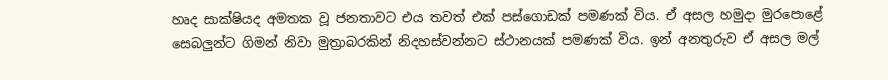හෘද සාක්ෂියද අමතක වූ ජනතාවට එය තවත් එක් පස්ගොඩක් පමණක් විය. ඒ අසල හමුදා මුරපොළේ සෙබලුන්ට ගිමන් නිවා මුත්‍රාබරකින් නිදහස්වන්නට ස්ථානයක් පමණක් විය. ඉන් අනතුරුව ඒ අසල මල්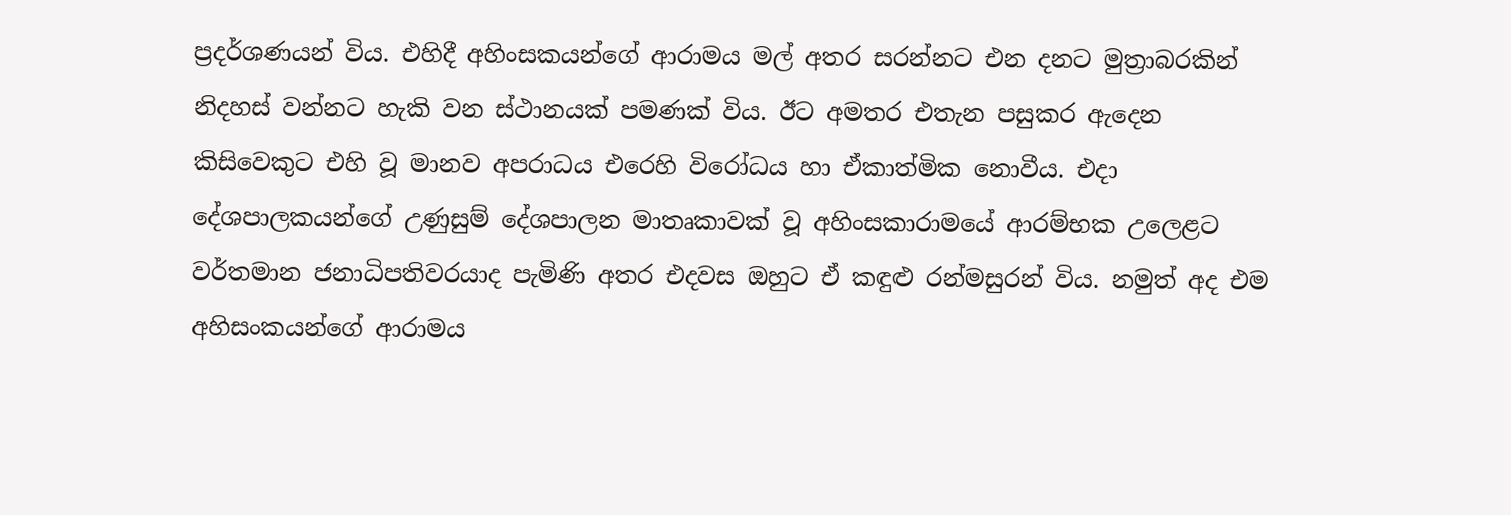ප්‍රදර්ශණයන් විය. එහිදී අහිංසකයන්ගේ ආරාමය මල් අතර සරන්නට එන දනට මුත්‍රාබරකින් නිදහස් වන්නට හැකි වන ස්ථානයක් පමණක් විය. ඊට අමතර එතැන පසුකර ඇදෙන කිසිවෙකුට එහි වූ මානව අපරාධය එරෙහි විරෝධය හා ඒකාත්මික නොවීය. එදා දේශපාලකයන්ගේ උණුසුම් දේශපාලන මාතෘකාවක් වූ අහිංසකාරාමයේ ආරම්භක උලෙළට වර්තමාන ජනාධිපතිවරයාද පැමිණි අතර එදවස ඔහුට ඒ කඳුළු රන්මසුරන් විය. නමුත් අද එම අහිසංකයන්ගේ ආරාමය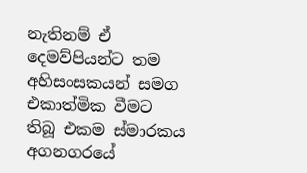නැතිනම් ඒ දෙමව්පියන්ට තම අහිසංසකයන් සමග එකාත්මික වීමට තිබූ එකම ස්මාරකය අගනගරයේ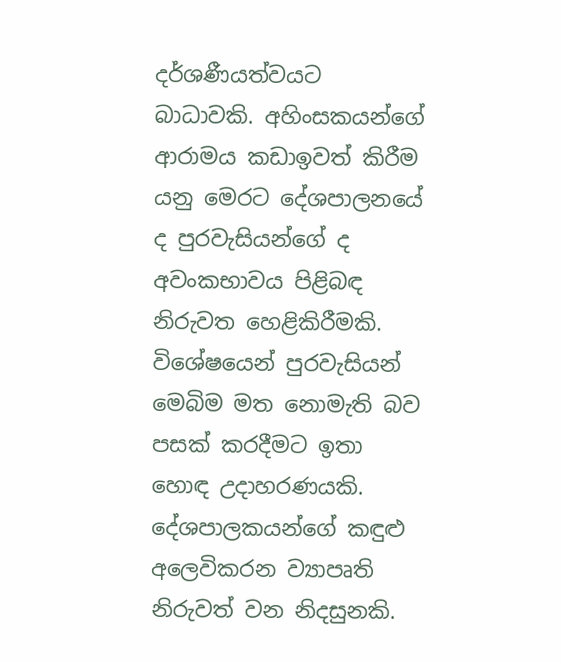දර්ශණීයත්වයට බාධාවකි. අහිංසකයන්ගේ ආරාමය කඩාඉවත් කිරීම යනු මෙරට දේශපාලනයේ ද පුරවැසියන්ගේ ද අවංකභාවය පිළිබඳ නිරුවත හෙළිකිරීමකි. විශේෂයෙන් පුරවැසියන් මෙබිම මත නොමැති බව පසක් කරදීමට ඉතා හොඳ උදාහරණයකි. දේශපාලකයන්ගේ කඳුළු අලෙවිකරන ව්‍යාපෘති නිරුවත් වන නිදසුනකි.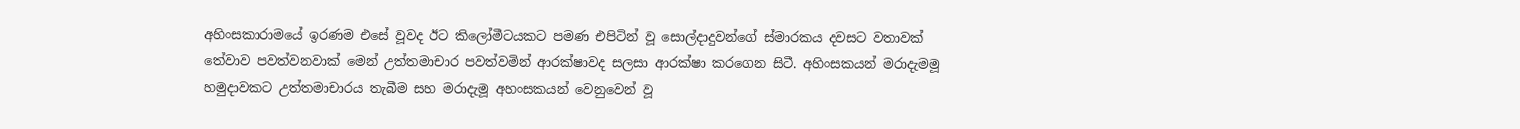අහිංසකාරාමයේ ඉරණම එසේ වූවද ඊට කිලෝමීටයකට පමණ එපිටින් වූ සොල්දාදුවන්ගේ ස්මාරකය දවසට වතාවක් තේවාව පවත්වනවාක් මෙන් උත්තමාචාර පවත්වමින් ආරක්ෂාවද සලසා ආරක්ෂා කරගෙන සිටී. අහිංසකයන් මරාදැමමූ හමුදාවකට උත්තමාචාරය තැබීම සහ මරාදැමූ අහංසකයන් වෙනුවෙන් වූ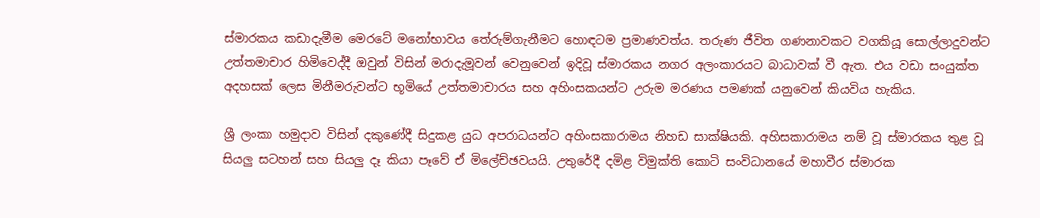ස්මාරකය කඩාදැමීම මෙරටේ මනෝභාවය තේරුම්ගැනීමට හොඳටම ප්‍රමාණවත්ය. තරුණ ජීවිත ගණනාවකට වගකියූ සොල්ලාදුවන්ට උත්තමාචාර හිමිවෙද්දී ඔවුන් විසින් මරාදැමූවන් වෙනුවෙන් ඉදිවූ ස්මාරකය නගර අලංකාරයට බාධාවක් වී ඇත. එය වඩා සංයුක්ත අදහසක් ලෙස මිනීමරුවන්ට භූමියේ උත්තමාචාරය සහ අහිංසකයන්ට උරුම මරණය පමණක් යනුවෙන් කියවිය හැකිය.

ශ්‍රී ලංකා හමුදාව විසින් දකුණේදී සිදුකළ යුධ අපරාධයන්ට අහිංසකාරාමය නිහඩ සාක්ෂියකි. අහිසකාරාමය නම් වූ ස්මාරකය තුළ වූ සියලු සටහන් සහ සියලු දෑ කියා පෑවේ ඒ මිලේච්ඡවයයි. උතුරේදී දමිළ විමුක්ති කොටි සංවිධානයේ මහාවීර ස්මාරක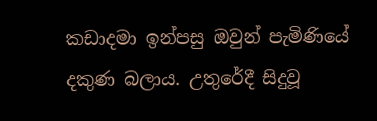කඩාදමා ඉන්පසු ඔවුන් පැමිණියේ දකුණ බලාය. උතුරේදී සිදුවූ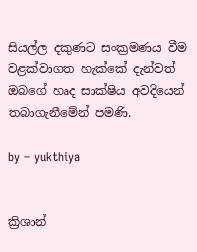සියල්ල දකුණට සංක්‍රමණය වීම වළක්වාගත හැක්කේ දැන්වත් ඔබගේ හෘද සාක්ෂිය අවදියෙන් තබාගැනීමේන් පමණි.

by – yukthiya


ක්‍රිශාන්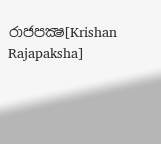රාජපක්‍ෂ[Krishan Rajapaksha]